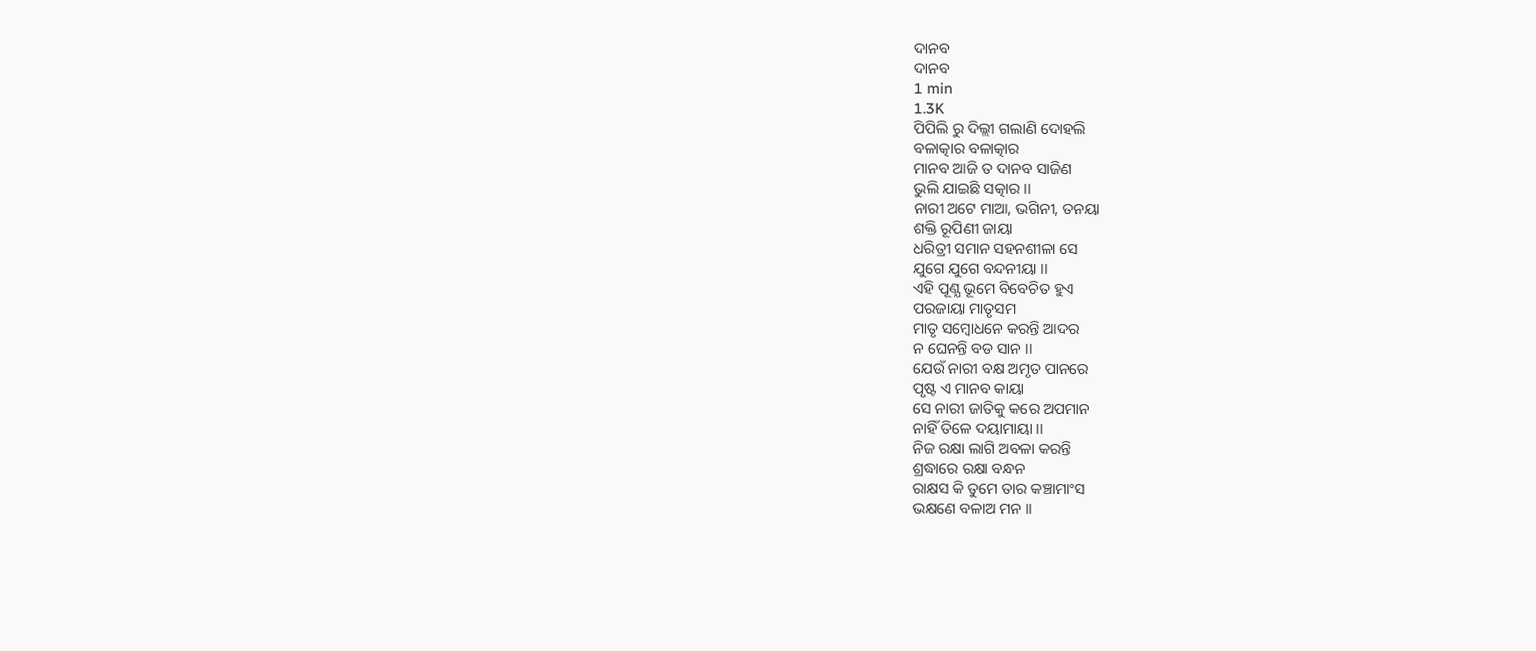ଦାନବ
ଦାନବ
1 min
1.3K
ପିପିଲି ରୁ ଦିଲ୍ଲୀ ଗଲାଣି ଦୋହଲି
ବଳାତ୍କାର ବଳାତ୍କାର
ମାନବ ଆଜି ତ ଦାନବ ସାଜିଣ
ଭୁଲି ଯାଇଛି ସତ୍କାର ।।
ନାରୀ ଅଟେ ମାଆ, ଭଗିନୀ, ତନୟା
ଶକ୍ତି ରୂପିଣୀ ଜାୟା
ଧରିତ୍ରୀ ସମାନ ସହନଶୀଳା ସେ
ଯୁଗେ ଯୁଗେ ବନ୍ଦନୀୟା ।।
ଏହି ପୂଣ୍ଯ ଭୂମେ ବିବେଚିତ ହୁଏ
ପରଜାୟା ମାତୃସମ
ମାତୃ ସମ୍ବୋଧନେ କରନ୍ତି ଆଦର
ନ ଘେନନ୍ତି ବଡ ସାନ ।।
ଯେଉଁ ନାରୀ ବକ୍ଷ ଅମୃତ ପାନରେ
ପୃଷ୍ଟ ଏ ମାନବ କାୟା
ସେ ନାରୀ ଜାତିକୁ କରେ ଅପମାନ
ନାହିଁ ତିଳେ ଦୟାମାୟା ।।
ନିଜ ରକ୍ଷା ଲାଗି ଅବଳା କରନ୍ତି
ଶ୍ରଦ୍ଧାରେ ରକ୍ଷା ବନ୍ଧନ
ରାକ୍ଷସ କି ତୁମେ ତାର କଞ୍ଚାମାଂସ
ଭକ୍ଷଣେ ବଳାଅ ମନ ।।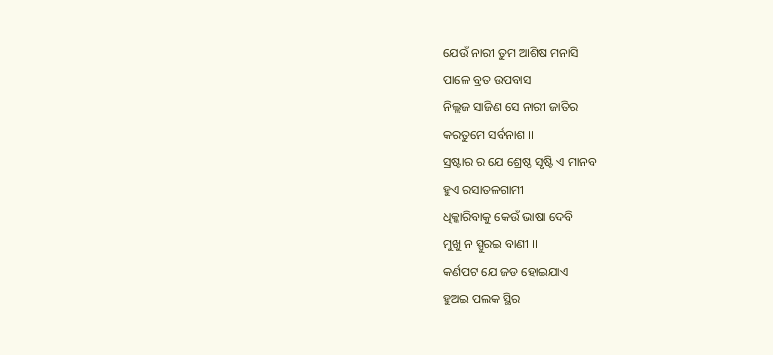ଯେଉଁ ନାରୀ ତୁମ ଆଶିଷ ମନାସି
ପାଳେ ବ୍ରତ ଉପବାସ
ନିଲ୍ଲଜ ସାଜିଣ ସେ ନାରୀ ଜାତିର
କରତୁମେ ସର୍ବନାଶ ।।
ସ୍ରଷ୍ଟାର ର ଯେ ଶ୍ରେଷ୍ଠ ସୃଷ୍ଟି ଏ ମାନବ
ହୁଏ ରସାତଳଗାମୀ
ଧିକ୍କାରିବାକୁ କେଉଁ ଭାଷା ଦେବି
ମୁଖୁ ନ ସ୍ପୁରଇ ବାଣୀ ।।
କର୍ଣପଟ ଯେ ଜଡ ହୋଇଯାଏ
ହୁଅଇ ପଲକ ସ୍ଥିର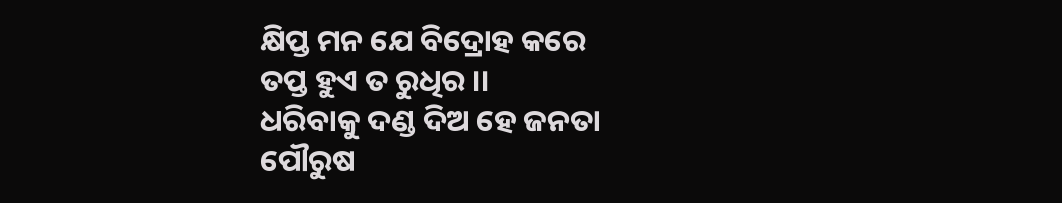କ୍ଷିପ୍ତ ମନ ଯେ ବିଦ୍ରୋହ କରେ
ତପ୍ତ ହୁଏ ତ ରୁଧିର ।।
ଧରିବାକୁ ଦଣ୍ଡ ଦିଅ ହେ ଜନତା
ପୌରୁଷ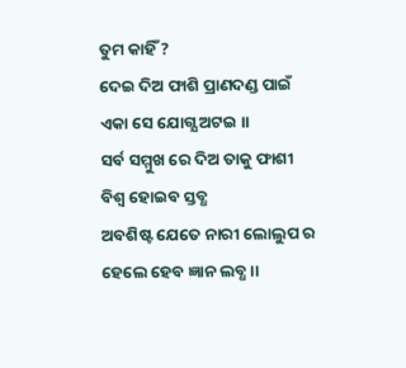ତୁମ କାହିଁ ?
ଦେଇ ଦିଅ ଫାଶି ପ୍ରାଣଦଣ୍ଡ ପାଇଁ
ଏକା ସେ ଯୋଗ୍ଯ ଅଟଇ ।।
ସର୍ବ ସମ୍ମୁଖ ରେ ଦିଅ ତାକୁ ଫାଶୀ
ବିଶ୍ବ ହୋଇବ ସ୍ତବ୍ଧ
ଅବଶିଷ୍ଟ ଯେତେ ନାରୀ ଲୋଲୁପ ର
ହେଲେ ହେବ ଜ୍ଞାନ ଲବ୍ଧ ।।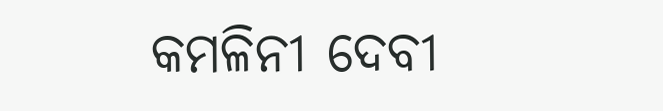କମଳିନୀ ଦେବୀ